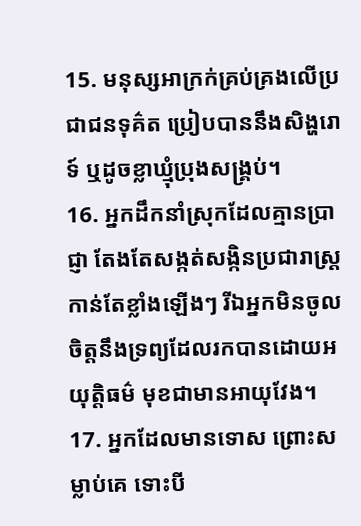15. មនុស្សអាក្រក់គ្រប់គ្រងលើប្រជាជនទុគ៌ត ប្រៀបបាននឹងសិង្ហរោទ៍ ឬដូចខ្លាឃ្មុំប្រុងសង្គ្រប់។
16. អ្នកដឹកនាំស្រុកដែលគ្មានប្រាជ្ញា តែងតែសង្កត់សង្កិនប្រជារាស្ត្រកាន់តែខ្លាំងឡើងៗ រីឯអ្នកមិនចូលចិត្តនឹងទ្រព្យដែលរកបានដោយអយុត្តិធម៌ មុខជាមានអាយុវែង។
17. អ្នកដែលមានទោស ព្រោះសម្លាប់គេ ទោះបី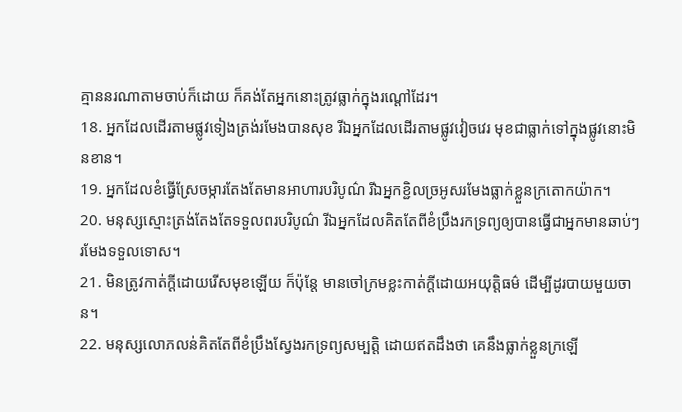គ្មាននរណាតាមចាប់ក៏ដោយ ក៏គង់តែអ្នកនោះត្រូវធ្លាក់ក្នុងរណ្ដៅដែរ។
18. អ្នកដែលដើរតាមផ្លូវទៀងត្រង់រមែងបានសុខ រីឯអ្នកដែលដើរតាមផ្លូវវៀចវេរ មុខជាធ្លាក់ទៅក្នុងផ្លូវនោះមិនខាន។
19. អ្នកដែលខំធ្វើស្រែចម្ការតែងតែមានអាហារបរិបូណ៌ រីឯអ្នកខ្ជិលច្រអូសរមែងធ្លាក់ខ្លួនក្រតោកយ៉ាក។
20. មនុស្សស្មោះត្រង់តែងតែទទួលពរបរិបូណ៌ រីឯអ្នកដែលគិតតែពីខំប្រឹងរកទ្រព្យឲ្យបានធ្វើជាអ្នកមានឆាប់ៗ រមែងទទួលទោស។
21. មិនត្រូវកាត់ក្ដីដោយរើសមុខឡើយ ក៏ប៉ុន្តែ មានចៅក្រមខ្លះកាត់ក្ដីដោយអយុត្តិធម៌ ដើម្បីដូរបាយមួយចាន។
22. មនុស្សលោភលន់គិតតែពីខំប្រឹងស្វែងរកទ្រព្យសម្បត្តិ ដោយឥតដឹងថា គេនឹងធ្លាក់ខ្លួនក្រឡើ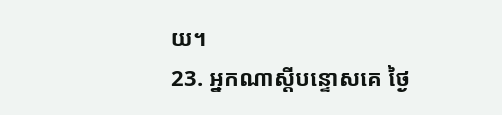យ។
23. អ្នកណាស្ដីបន្ទោសគេ ថ្ងៃ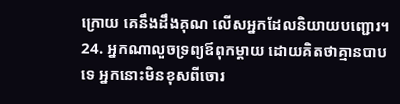ក្រោយ គេនឹងដឹងគុណ លើសអ្នកដែលនិយាយបញ្ជោរ។
24. អ្នកណាលួចទ្រព្យឪពុកម្ដាយ ដោយគិតថាគ្មានបាបទេ អ្នកនោះមិនខុសពីចោរ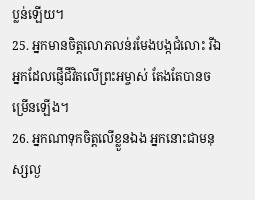ប្លន់ឡើយ។
25. អ្នកមានចិត្តលោភលន់រមែងបង្កជំលោះ រីឯអ្នកដែលផ្ញើជីវិតលើព្រះអម្ចាស់ តែងតែបានចម្រើនឡើង។
26. អ្នកណាទុកចិត្តលើខ្លួនឯង អ្នកនោះជាមនុស្សល្ង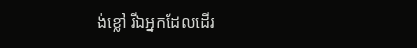ង់ខ្លៅ រីឯអ្នកដែលដើរ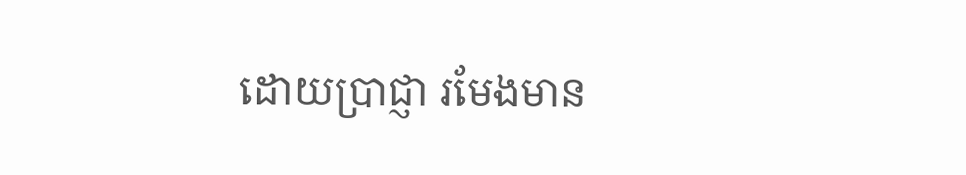ដោយប្រាជ្ញា រមែងមាន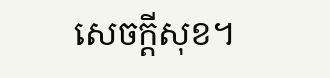សេចក្ដីសុខ។